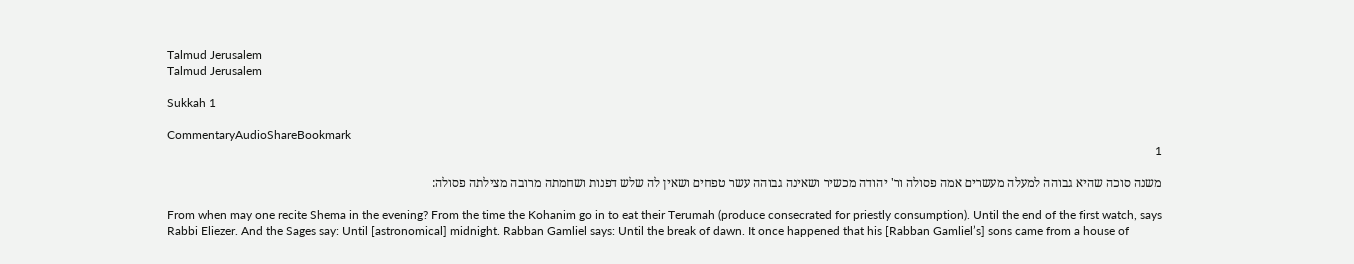Talmud Jerusalem
Talmud Jerusalem

Sukkah 1

CommentaryAudioShareBookmark
1

משנה סוכה שהיא גבוהה למעלה מעשרים אמה פסולה ור' יהודה מכשיר ושאינה גבוהה עשר טפחים ושאין לה שלש דפנות ושחמתה מרובה מצילתה פסולה:

From when may one recite Shema in the evening? From the time the Kohanim go in to eat their Terumah (produce consecrated for priestly consumption). Until the end of the first watch, says Rabbi Eliezer. And the Sages say: Until [astronomical] midnight. Rabban Gamliel says: Until the break of dawn. It once happened that his [Rabban Gamliel’s] sons came from a house of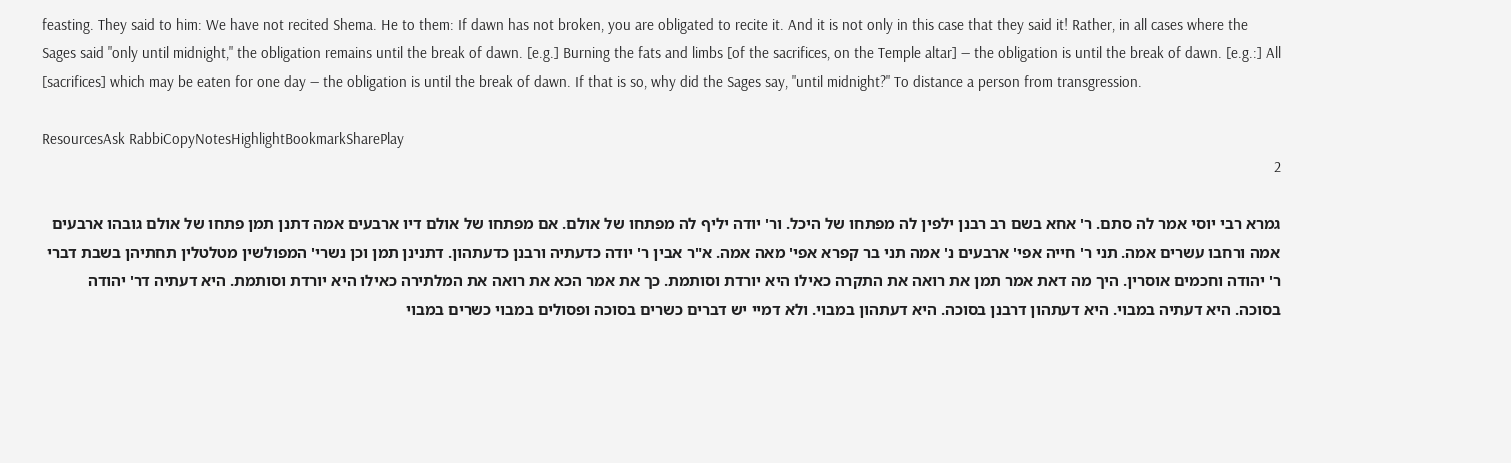feasting. They said to him: We have not recited Shema. He to them: If dawn has not broken, you are obligated to recite it. And it is not only in this case that they said it! Rather, in all cases where the Sages said "only until midnight," the obligation remains until the break of dawn. [e.g.] Burning the fats and limbs [of the sacrifices, on the Temple altar] — the obligation is until the break of dawn. [e.g.:] All [sacrifices] which may be eaten for one day — the obligation is until the break of dawn. If that is so, why did the Sages say, "until midnight?" To distance a person from transgression.

ResourcesAsk RabbiCopyNotesHighlightBookmarkSharePlay
2

גמרא רבי יוסי אמר לה סתם. ר' אחא בשם רב רבנן ילפין לה מפתחו של היכל. ור' יודה יליף לה מפתחו של אולם. אם מפתחו של אולם דיו ארבעים אמה דתנן תמן פתחו של אולם גובהו ארבעים אמה ורחבו עשרים אמה. תני ר' חייה אפי' ארבעים נ' אמה תני בר קפרא אפי' מאה אמה. א"ר אבין ר' יודה כדעתיה ורבנן כדעתהון. דתנינן תמן וכן נשרי' המפולשין מטלטלין תחתיהן בשבת דברי ר' יהודה וחכמים אוסרין. היך מה דאת אמר תמן את רואה את התקרה כאילו היא יורדת וסותמת. כך את אמר הכא את רואה את המלתירה כאילו היא יורדת וסותמת. היא דעתיה דר' יהודה בסוכה. היא דעתיה במבוי. היא דעתהון דרבנן בסוכה. היא דעתהון במבוי. ולא דמיי יש דברים כשרים בסוכה ופסולים במבוי כשרים במבוי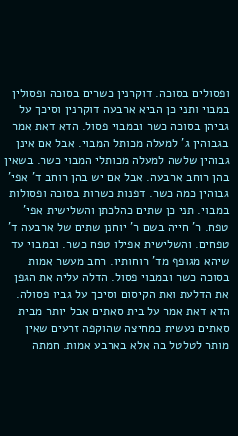ופסולים בסוכה. דוקרנין כשרים בסוכה ופסולין במבוי ותני כן הביא ארבעה דוקרנין וסיכך על גביהן בסוכה כשר ובמבוי פסול. הדא דאת אמר בגבוהין ג' למעלה מכותל המבוי. אבל אם אינן גבוהין שלשה למעלה מכותלי המבוי כשר. בשאין בהן רוחב ארבעה. אבל אם יש בהן רוחב ד' אפי' גבוהין כמה כשר. דפנות כשרות בסוכה ופסולות במבוי. תני כן שתים כהלכתן והשלישית אפי' טפח. ר' חייה בשם ר' יוחנן שתים של ארבעה ד' טפחים. והשלישית אפילו טפח כשר. ובמבוי עד שיהא מגופף מד' רוחותיו. רחב מעשר אמות בסוכה כשר ובמבוי פסול. הדלה עליה את הגפן את הדלעת ואת הקיסום וסיכך על גביו פסולה. הדא דאת אמר על בית סאתים אבל יותר מבית סאתים נעשית כמחיצה שהוקפה זרעים שאין מותר לטלטל בה אלא בארבע אמות. חמתה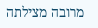מרובה מצילתה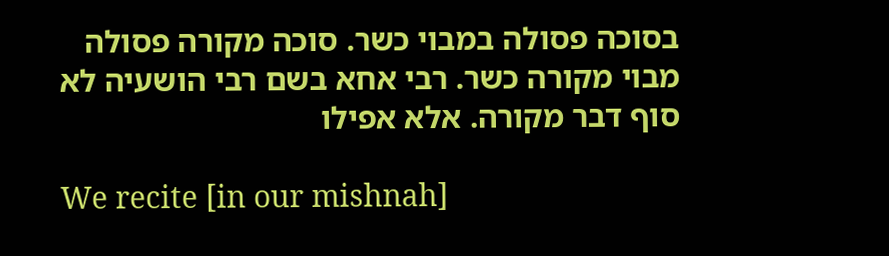בסוכה פסולה במבוי כשר. סוכה מקורה פסולה מבוי מקורה כשר. רבי אחא בשם רבי הושעיה לא סוף דבר מקורה. אלא אפילו

We recite [in our mishnah]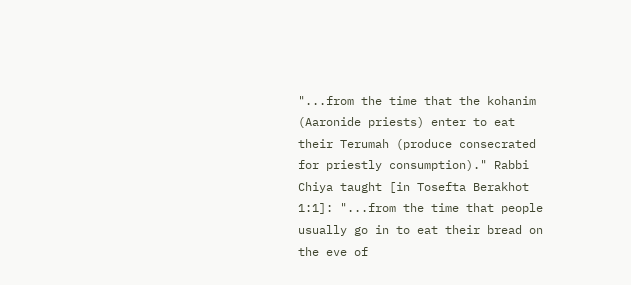"...from the time that the kohanim (Aaronide priests) enter to eat their Terumah (produce consecrated for priestly consumption)." Rabbi Chiya taught [in Tosefta Berakhot 1:1]: "...from the time that people usually go in to eat their bread on the eve of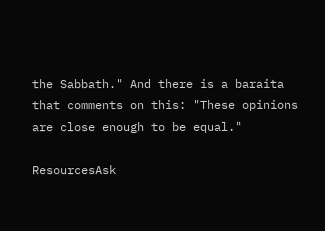the Sabbath." And there is a baraita that comments on this: "These opinions are close enough to be equal."

ResourcesAsk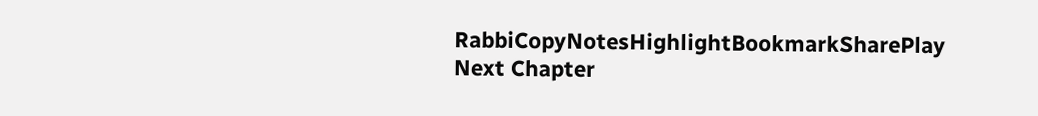RabbiCopyNotesHighlightBookmarkSharePlay
Next Chapter